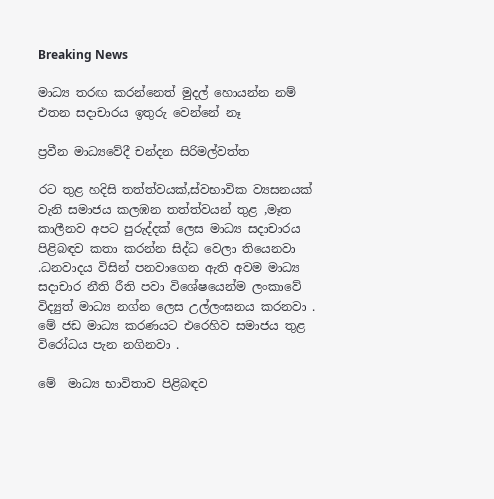Breaking News

මාධ්‍ය තරඟ කරන්නෙත් මුදල් හොයන්න නම් එතන සදාචාරය ඉතුරු වෙන්නේ නෑ

ප්‍රවීන මාධ්‍යවේදී චන්දන සිරිමල්වත්ත

රට තුළ හදිසි තත්ත්වයක්,ස්වභාවික ව්‍යසනයක් වැනි සමාජය කලඹන තත්ත්වයන් තුළ ,මෑත කාලීනව අපට පුරුද්දක් ලෙස මාධ්‍ය සදාචාරය පිළිබඳව කතා කරන්න සිද්ධ වෙලා තියෙනවා .ධනවාදය විසින් පනවාගෙන ඇති අවම මාධ්‍ය සදාචාර නීති රීති පවා විශේෂයෙන්ම ලංකාවේ විද්‍යුත් මාධ්‍ය නග්න ලෙස උල්ලංඝනය කරනවා . මේ ජඩ මාධ්‍ය කරණයට එරෙහිව සමාජය තුළ විරෝධය පැන නගිනවා .

මේ  මාධ්‍ය භාවිතාව පිළිබඳව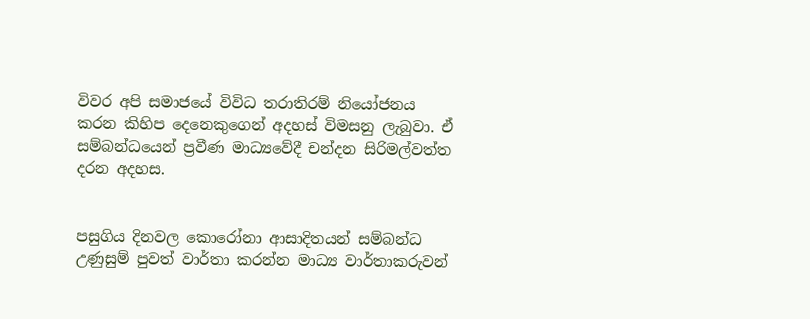විවර අපි සමාජයේ විවිධ තරාතිරම් නියෝජනය කරන කිහිප දෙනෙකුගෙන් අදහස් විමසනු ලැබුවා. ඒ සම්බන්ධයෙන් ප්‍රවීණ මාධ්‍යවේදී චන්දන සිරිමල්වත්ත දරන අදහස.


පසුගිය දිනවල කොරෝනා ආසාදිතයන් සම්බන්ධ උණුසුම් පුවත් වාර්තා කරන්න මාධ්‍ය වාර්තාකරුවන්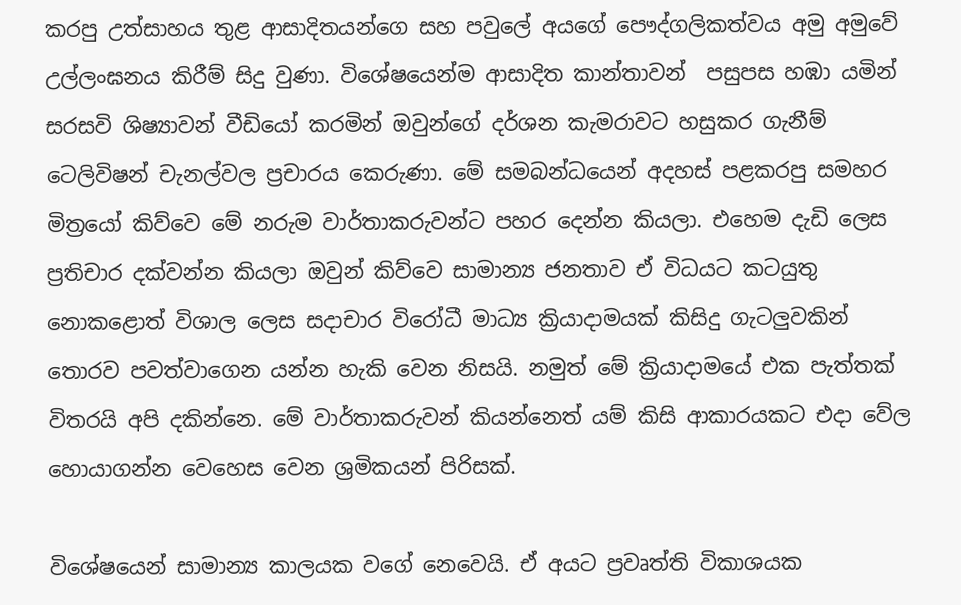කරපු උත්සාහය තුළ ආසාදිතයන්ගෙ සහ පවුලේ අයගේ පෞද්ගලිකත්වය අමු අමුවේ උල්ලංඝනය කිරීම් සිදු වුණා. විශේෂයෙන්ම ආසාදිත කාන්තාවන්  පසුපස හඹා යමින් සරසවි ශිෂ්‍යාවන් වීඩියෝ කරමින් ඔවුන්ගේ දර්ශන කැමරාවට හසුකර ගැනීම් ටෙලිවිෂන් චැනල්වල ප්‍රචාරය කෙරුණා. මේ සමබන්ධයෙන් අදහස් පළකරපු සමහර මිත්‍රයෝ කිව්වෙ මේ නරුම වාර්තාකරුවන්ට පහර දෙන්න කියලා. එහෙම දැඩි ලෙස ප්‍රතිචාර දක්වන්න කියලා ඔවුන් කිව්වෙ සාමාන්‍ය ජනතාව ඒ විධයට කටයුතු නොකළොත් විශාල ලෙස සදාචාර විරෝධී මාධ්‍ය ක්‍රියාදාමයක් කිසිදු ගැටලුවකින් තොරව පවත්වාගෙන යන්න හැකි වෙන නිසයි. නමුත් මේ ක්‍රියාදාමයේ එක පැත්තක් විතරයි අපි දකින්නෙ. මේ වාර්තාකරුවන් කියන්නෙත් යම් කිසි ආකාරයකට එදා වේල හොයාගන්න වෙහෙස වෙන ශ්‍රමිකයන් පිරිසක්.

විශේෂයෙන් සාමාන්‍ය කාලයක වගේ නෙවෙයි. ඒ අයට ප්‍රවෘත්ති විකාශයක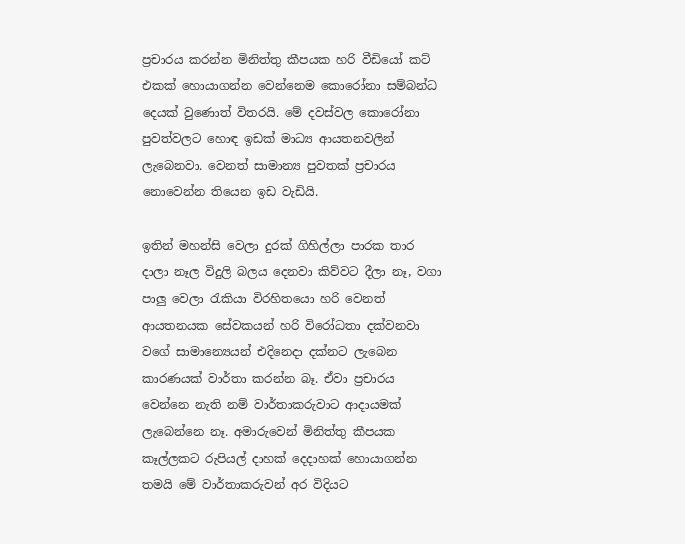ප්‍රචාරය කරන්න මිනිත්තු කීපයක හරි වීඩියෝ කට් එකක් හොයාගන්න වෙන්නෙම කොරෝනා සම්බන්ධ දෙයක් වුණොත් විතරයි. මේ දවස්වල කොරෝනා පුවත්වලට හොඳ ඉඩක් මාධ්‍ය ආයතනවලින් ලැබෙනවා. වෙනත් සාමාන්‍ය පුවතක් ප්‍රචාරය නොවෙන්න තියෙන ඉඩ වැඩියි.

ඉතින් මහන්සි වෙලා දුරක් ගිහිල්ලා පාරක තාර දාලා නෑල විදුලි බලය දෙනවා කිව්වට දීලා නෑ, වගා පාලු වෙලා රැකියා විරහිතයො හරි වෙනත් ආයතනයක සේවකයන් හරි විරෝධතා දක්වනවා වගේ සාමාන්‍යෙයන් එදිනෙදා දක්නට ලැබෙන කාරණයක් වාර්තා කරන්න බෑ. ඒවා ප්‍රචාරය වෙන්නෙ නැති නම් වාර්තාකරුවාට ආදායමක් ලැබෙන්නෙ නෑ. අමාරුවෙන් මිනිත්තු කීපයක කෑල්ලකට රුපියල් දාහක් දෙදාහක් හොයාගන්න තමයි මේ වාර්තාකරුවන් අර විදියට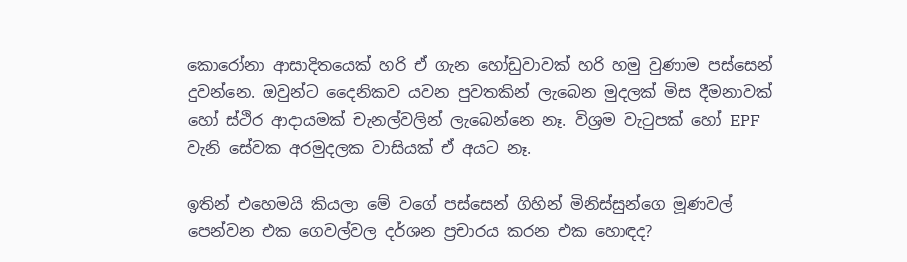කොරෝනා ආසාදිතයෙක් හරි ඒ ගැන හෝඩුවාවක් හරි හමු වුණාම පස්සෙන් දුවන්නෙ. ඔවුන්ට දෛනිකව යවන පුවතකින් ලැබෙන මුදලක් මිස දීමනාවක් හෝ ස්ථිර ආදායමක් චැනල්වලින් ලැබෙන්නෙ නෑ. විශ්‍රම වැටුපක් හෝ EPF වැනි සේවක අරමුදලක වාසියක් ඒ අයට නෑ.

ඉතින් එහෙමයි කියලා මේ වගේ පස්සෙන් ගිහින් මිනිස්සුන්ගෙ මූණවල් පෙන්වන එක ගෙවල්වල දර්ශන ප්‍රචාරය කරන එක හොඳද?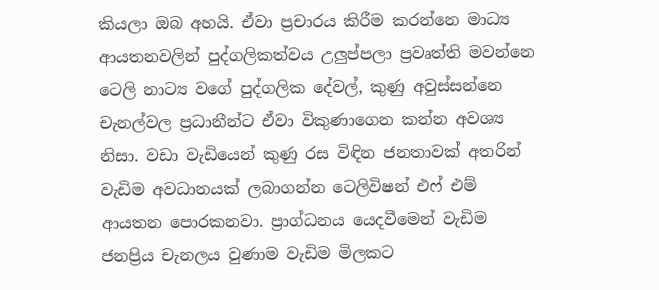කියලා ඔබ අහයි. ඒවා ප්‍රචාරය කිරීම කරන්නෙ මාධ්‍ය ආයතනවලින් පුද්ගලිකත්වය උලුප්පලා ප්‍රවෘත්ති මවන්නෙ ටෙලි නාට්‍ය වගේ පුද්ගලික දේවල්, කුණු අවුස්සන්නෙ චැනල්වල ප්‍රධානීන්ට ඒවා විකුණාගෙන කන්න අවශ්‍ය නිසා. වඩා වැඩියෙන් කුණු රස විඳින ජනතාවක් අතරින් වැඩිම අවධානයක් ලබාගන්න ටෙලිවිෂන් එෆ් එම් ආයතන පොරකනවා. ප්‍රාග්ධනය යෙදවීමෙන් වැඩිම ජනප්‍රිය චැනලය වුණාම වැඩිම මිලකට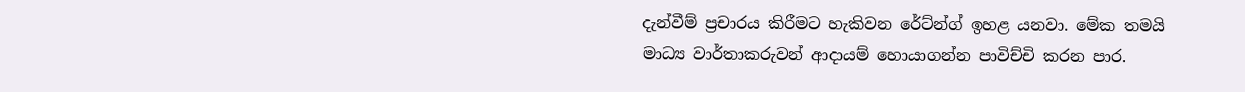දැන්වීම් ප්‍රචාරය කිරීමට හැකිවන රේට්න්ග් ඉහළ යනවා. මේක තමයි මාධ්‍ය වාර්තාකරුවන් ආදායම් හොයාගන්න පාවිච්චි කරන පාර.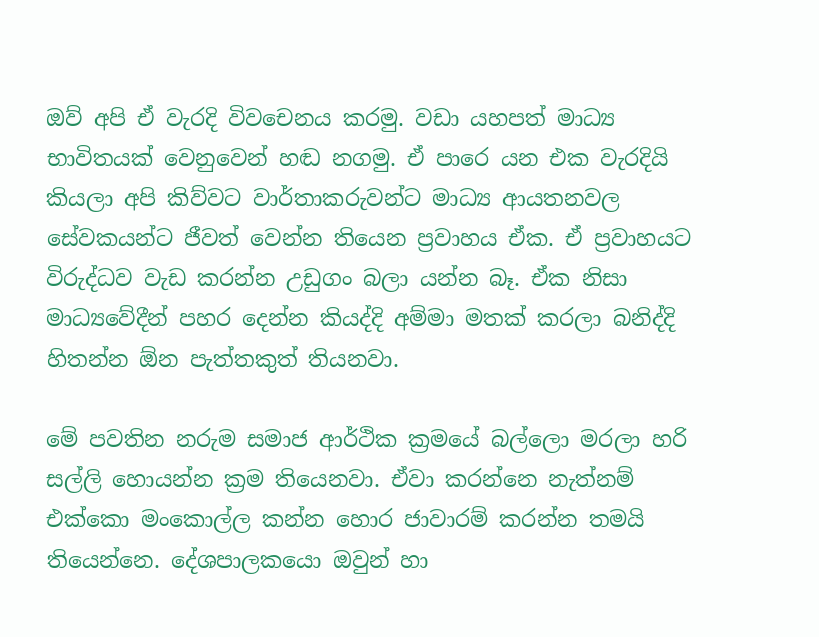ඔව් අපි ඒ වැරදි විවචෙනය කරමු. වඩා යහපත් මාධ්‍ය භාවිතයක් වෙනුවෙන් හඬ නගමු. ඒ පාරෙ යන එක වැරදියි කියලා අපි කිව්වට වාර්තාකරුවන්ට මාධ්‍ය ආයතනවල සේවකයන්ට ජීවත් වෙන්න තියෙන ප්‍රවාහය ඒක. ඒ ප්‍රවාහයට විරුද්ධව වැඩ කරන්න උඩුගං බලා යන්න බෑ. ඒක නිසා මාධ්‍යවේදීන් පහර දෙන්න කියද්දි අම්මා මතක් කරලා බනිද්දි හිතන්න ඕන පැත්තකුත් තියනවා.

මේ පවතින නරුම සමාජ ආර්ථික ක්‍රමයේ බල්ලො මරලා හරි සල්ලි හොයන්න ක්‍රම තියෙනවා. ඒවා කරන්නෙ නැත්නම් එක්කො මංකොල්ල කන්න හොර ජාවාරම් කරන්න තමයි තියෙන්නෙ. දේශපාලකයො ඔවුන් හා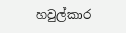හවුල්කාර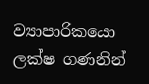ව්‍යාපාරිකයො ලක්ෂ ගණනින්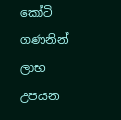කෝටි ගණනින් ලාභ උපයන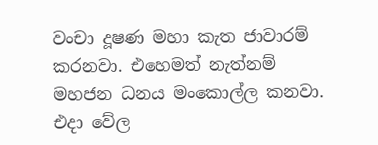වංචා දූෂණ මහා කැත ජාවාරම් කරනවා. එහෙමත් නැත්නම් මහජන ධනය මංකොල්ල කනවා. එදා වේල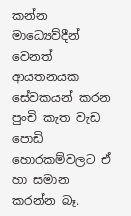කන්න මාධ්‍යෙව්දීන් වෙනත් ආයතනයක සේවකයන් කරන පුංචි කැත වැඩ පොඩි හොරකම්වලට ඒ හා සමාන කරන්න බෑ.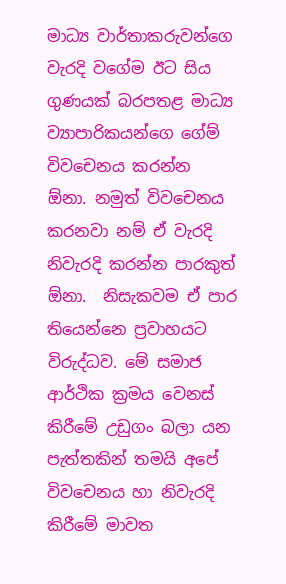මාධ්‍ය වාර්තාකරුවන්ගෙ වැරදි වගේම ඊට සිය ගුණයක් බරපතළ මාධ්‍ය ව්‍යාපාරිකයන්ගෙ ගේම් විවචෙනය කරන්න ඕනා. නමුත් විවචෙනය කරනවා නම් ඒ වැරදි නිවැරදි කරන්න පාරකුත් ඕනා.  නිසැකවම ඒ පාර තියෙන්නෙ ප්‍රවාහයට විරුද්ධව. මේ සමාජ ආර්ථික ක්‍රමය වෙනස් කිරීමේ උඩුගං බලා යන පැත්තකින් තමයි අපේ විවචෙනය හා නිවැරදි කිරීමේ මාවත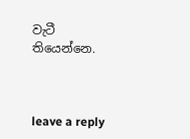වැටී තියෙන්නෙ.



leave a reply